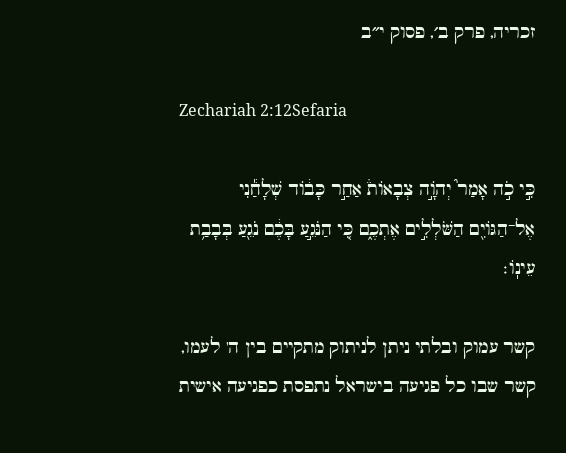זכריה, פרק ב׳, פסוק י״ב

Zechariah 2:12Sefaria

כִּ֣י כֹ֣ה אָמַר֮ יְהֹוָ֣ה צְבָאוֹת֒ אַחַ֣ר כָּב֔וֹד שְׁלָחַ֕נִי אֶל־הַגּוֹיִ֖ם הַשֹּׁלְלִ֣ים אֶתְכֶ֑ם כִּ֚י הַנֹּגֵ֣עַ בָּכֶ֔ם נֹגֵ֖עַ בְּבָבַ֥ת עֵינֽוֹ׃

קשר עמוק ובלתי ניתן לניתוק מתקיים בין ה' לעמו, קשר שבו כל פגיעה בישראל נתפסת כפגיעה אישית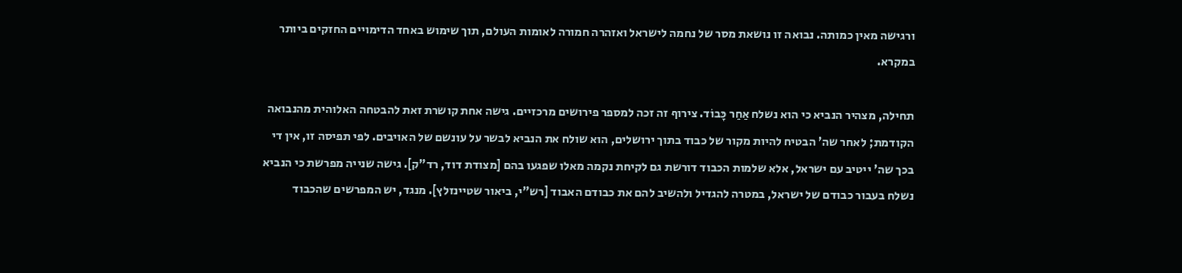ורגישה מאין כמותה. נבואה זו נושאת מסר של נחמה לישראל ואזהרה חמורה לאומות העולם, תוך שימוש באחד הדימויים החזקים ביותר במקרא.

תחילה, מצהיר הנביא כי הוא נשלח אַחַר כָּבוֹד. צירוף זה זכה למספר פירושים מרכזיים. גישה אחת קושרת זאת להבטחה האלוהית מהנבואה הקודמת; לאחר שה' הבטיח להיות מקור של כבוד בתוך ירושלים, הוא שולח את הנביא לבשר על עונשם של האויבים. לפי תפיסה זו, אין די בכך שה' ייטיב עם ישראל, אלא שלמות הכבוד דורשת גם לקיחת נקמה מאלו שפגעו בהם [מצודת דוד, רד"ק]. גישה שנייה מפרשת כי הנביא נשלח בעבור כבודם של ישראל, במטרה להגדיל ולהשיב להם את כבודם האבוד [רש"י, ביאור שטיינזלץ]. מנגד, יש המפרשים שהכבוד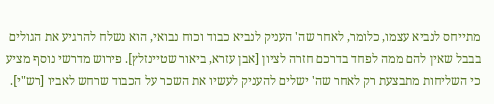מתייחס לנביא עצמו, כלומר, לאחר שה' העניק לנביא כבוד וכוח נבואי, הוא נשלח להרגיע את הגולים בבבל שאין להם ממה לפחד בדרכם חזרה לציון [אבן עזרא, ביאור שטיינזלץ]. פירוש מדרשי נוסף מציע כי השליחות מתבצעת רק לאחר שה' ישלים להעניק לעשיו את השכר על הכבוד שרחש לאביו [רש"י].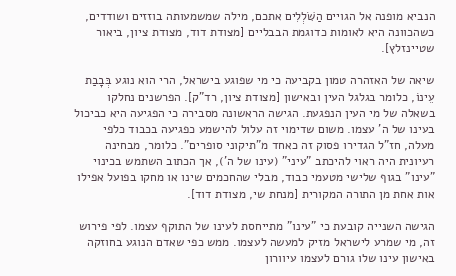הנביא מופנה אל הגויים הַשֹּׁלְלִים אתכם, מילה שמשמעותה בוזזים ושודדים, כשהכוונה היא לאומות כדוגמת הבבליים [מצודת דוד, מצודת ציון, ביאור שטיינזלץ].

שיאה של האזהרה טמון בקביעה כי מי שפוגע בישראל, הרי הוא נוגע בְּבָבַת עֵינוֹ, כלומר בגלגל העין ובאישון [מצודת ציון, רד"ק]. הפרשנים נחלקו בשאלה של מי העין הנפגעת. הגישה הראשונה מסבירה כי הפגיעה היא כביכול בעינו של ה' עצמו. משום שדימוי זה עלול להישמע כפגיעה בכבוד כלפי מעלה, חז"ל הגדירו פסוק זה כאחד מ"תיקוני סופרים". כלומר, מבחינה רעיונית היה ראוי להיכתב "עיני" (עינו של ה'), אך הכתוב השתמש בכינוי "עינו" בגוף שלישי מטעמי כבוד, מבלי שהחכמים שינו או מחקו בפועל אפילו אות אחת מן התורה המקורית [מנחת שי, מצודת דוד].

הגישה השנייה קובעת כי "עינו" מתייחסת לעינו של התוקף עצמו. לפי פירוש זה, מי שמרע לישראל מזיק למעשה לעצמו. ממש כפי שאדם הנוגע בחוזקה באישון עינו שלו גורם לעצמו עיוורון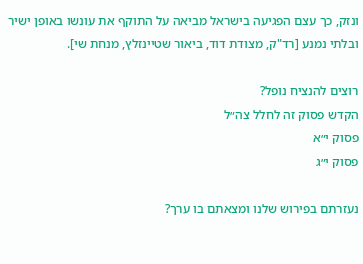ונזק, כך עצם הפגיעה בישראל מביאה על התוקף את עונשו באופן ישיר ובלתי נמנע [רד"ק, מצודת דוד, ביאור שטיינזלץ, מנחת שי].

רוצים להנציח נופל?
הקדש פסוק זה לחלל צה״ל
פסוק י״א
פסוק י״ג

נעזרתם בפירוש שלנו ומצאתם בו ערך?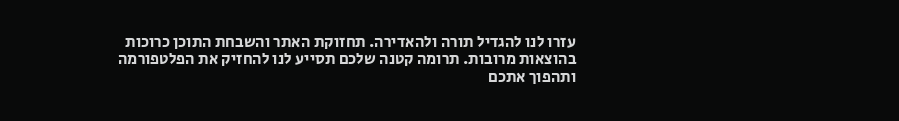עזרו לנו להגדיל תורה ולהאדירה. תחזוקת האתר והשבחת התוכן כרוכות בהוצאות מרובות. תרומה קטנה שלכם תסייע לנו להחזיק את הפלטפורמה ותהפוך אתכם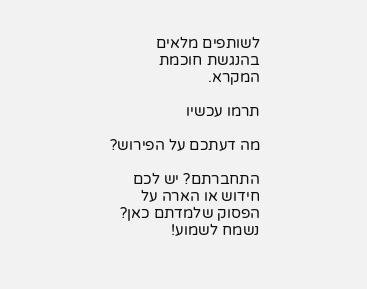לשותפים מלאים בהנגשת חוכמת המקרא.

תרמו עכשיו

מה דעתכם על הפירוש?

התחברתם? יש לכם חידוש או הארה על הפסוק שלמדתם כאן? נשמח לשמוע!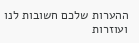ההערות שלכם חשובות לנו ועוזרות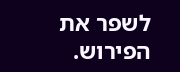לשפר את הפירוש.